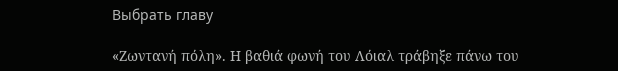Выбрать главу

«Ζωντανή πόλη». Η βαθιά φωνή του Λόιαλ τράβηξε πάνω του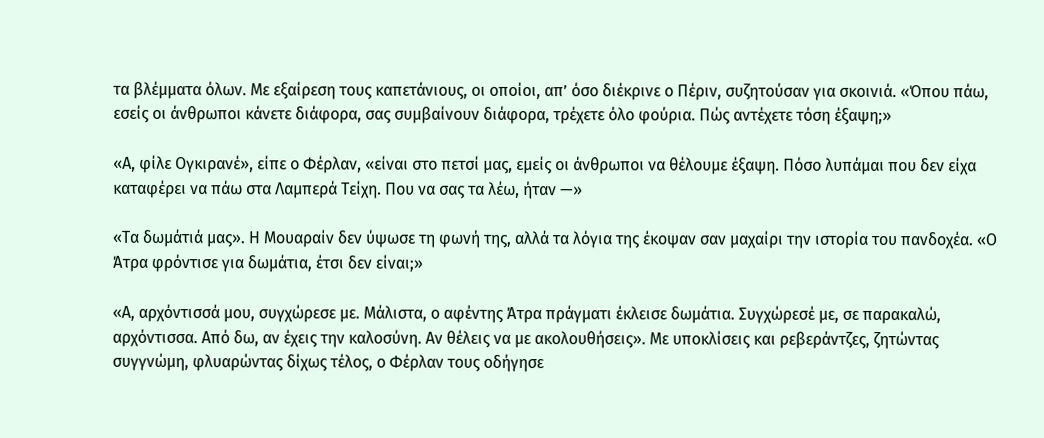τα βλέμματα όλων. Με εξαίρεση τους καπετάνιους, οι οποίοι, απ’ όσο διέκρινε ο Πέριν, συζητούσαν για σκοινιά. «Όπου πάω, εσείς οι άνθρωποι κάνετε διάφορα, σας συμβαίνουν διάφορα, τρέχετε όλο φούρια. Πώς αντέχετε τόση έξαψη;»

«Α, φίλε Ογκιρανέ», είπε ο Φέρλαν, «είναι στο πετσί μας, εμείς οι άνθρωποι να θέλουμε έξαψη. Πόσο λυπάμαι που δεν είχα καταφέρει να πάω στα Λαμπερά Τείχη. Που να σας τα λέω, ήταν —»

«Τα δωμάτιά μας». Η Μουαραίν δεν ύψωσε τη φωνή της, αλλά τα λόγια της έκοψαν σαν μαχαίρι την ιστορία του πανδοχέα. «Ο Άτρα φρόντισε για δωμάτια, έτσι δεν είναι;»

«Α, αρχόντισσά μου, συγχώρεσε με. Μάλιστα, ο αφέντης Άτρα πράγματι έκλεισε δωμάτια. Συγχώρεσέ με, σε παρακαλώ, αρχόντισσα. Από δω, αν έχεις την καλοσύνη. Αν θέλεις να με ακολουθήσεις». Με υποκλίσεις και ρεβεράντζες, ζητώντας συγγνώμη, φλυαρώντας δίχως τέλος, ο Φέρλαν τους οδήγησε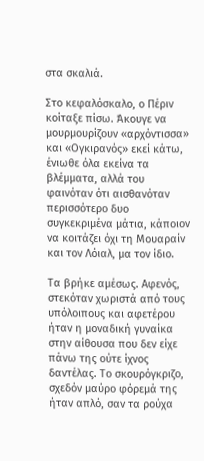στα σκαλιά.

Στο κεφαλόσκαλο, ο Πέριν κοίταξε πίσω. Άκουγε να μουρμουρίζουν «αρχόντισσα» και «Ογκιρανός» εκεί κάτω, ένιωθε όλα εκείνα τα βλέμματα, αλλά του φαινόταν ότι αισθανόταν περισσότερο δυο συγκεκριμένα μάτια, κάποιον να κοιτάζει όχι τη Μουαραίν και τον Λόιαλ, μα τον ίδιο.

Τα βρήκε αμέσως. Αφενός, στεκόταν χωριστά από τους υπόλοιπους και αφετέρου ήταν η μοναδική γυναίκα στην αίθουσα που δεν είχε πάνω της ούτε ίχνος δαντέλας. Το σκουρόγκριζο, σχεδόν μαύρο φόρεμά της ήταν απλό, σαν τα ρούχα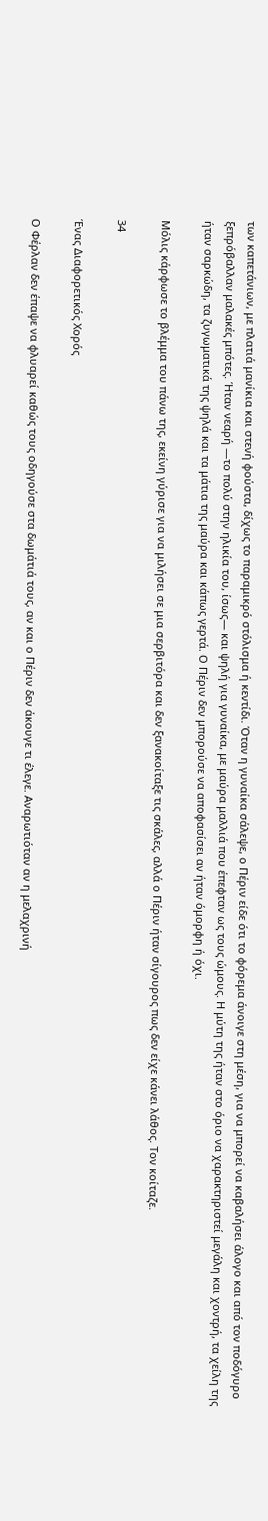των καπετάνιων, με πλατιά μανίκια και στενή φούστα, δίχως το παραμικρό στόλισμα ή κεντίδι. Όταν η γυναίκα σάλεψε, ο Πέριν είδε ότι το φόρεμα άνοιγε στη μέση, για να μπορεί να καβαλήσει άλογο και από τον ποδόγυρο ξεπρόβαλλαν μαλακές μπότες. Ήταν νεαρή —το πολύ στην ηλικία του, ίσως― και ψηλή για γυναίκα, με μαύρα μαλλιά που έπεφταν ως τους ώμους. Η μύτη της ήταν στο όριο να χαρακτηριστεί μεγάλη και χοντρή, τα χείλη της ήταν σαρκώδη, τα ζυγωματικά της ψηλά και τα μάτια της μαύρα και κάπως γερτά. Ο Πέριν δεν μπορούσε να αποφασίσει αν ήταν όμορφη ή όχι.

Μόλις κάρφωσε το βλέμμα του πάνω της, εκείνη γύρισε για να μιλήσει σε μια σερβιτόρα και δεν ξανακοίταξε τις σκάλες, αλλά ο Πέριν ήταν σίγουρος πως δεν είχε κάνει λάθος. Τον κοίταζε.

34

Ένας Διαφορετικός Χορός

Ο Φέρλαν δεν έπαψε να φλυαρεί καθώς τους οδηγούσε στα δωμάτιά τους, αν και ο Πέριν δεν άκουγε τι έλεγε. Αναρωτιόταν αν η μελαχρινή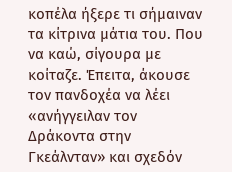κοπέλα ήξερε τι σήμαιναν τα κίτρινα μάτια του. Που να καώ, σίγουρα με κοίταζε. Έπειτα, άκουσε τον πανδοχέα να λέει «ανήγγειλαν τον Δράκοντα στην Γκεάλνταν» και σχεδόν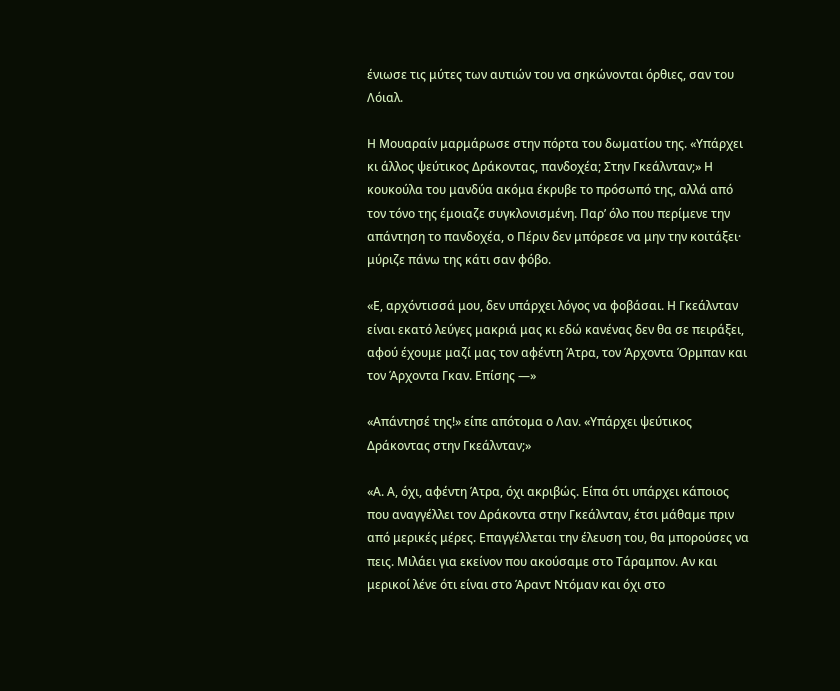ένιωσε τις μύτες των αυτιών του να σηκώνονται όρθιες, σαν του Λόιαλ.

Η Μουαραίν μαρμάρωσε στην πόρτα του δωματίου της. «Υπάρχει κι άλλος ψεύτικος Δράκοντας, πανδοχέα; Στην Γκεάλνταν;» Η κουκούλα του μανδύα ακόμα έκρυβε το πρόσωπό της, αλλά από τον τόνο της έμοιαζε συγκλονισμένη. Παρ’ όλο που περίμενε την απάντηση το πανδοχέα, ο Πέριν δεν μπόρεσε να μην την κοιτάξει· μύριζε πάνω της κάτι σαν φόβο.

«Ε, αρχόντισσά μου, δεν υπάρχει λόγος να φοβάσαι. Η Γκεάλνταν είναι εκατό λεύγες μακριά μας κι εδώ κανένας δεν θα σε πειράξει, αφού έχουμε μαζί μας τον αφέντη Άτρα, τον Άρχοντα Όρμπαν και τον Άρχοντα Γκαν. Επίσης —»

«Απάντησέ της!» είπε απότομα ο Λαν. «Υπάρχει ψεύτικος Δράκοντας στην Γκεάλνταν;»

«Α. Α, όχι, αφέντη Άτρα, όχι ακριβώς. Είπα ότι υπάρχει κάποιος που αναγγέλλει τον Δράκοντα στην Γκεάλνταν, έτσι μάθαμε πριν από μερικές μέρες. Επαγγέλλεται την έλευση του, θα μπορούσες να πεις. Μιλάει για εκείνον που ακούσαμε στο Τάραμπον. Αν και μερικοί λένε ότι είναι στο Άραντ Ντόμαν και όχι στο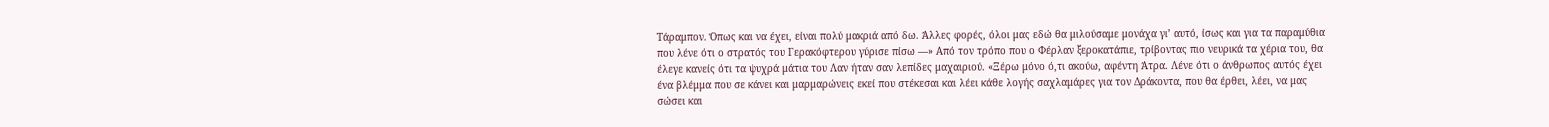Τάραμπον. Όπως και να έχει, είναι πολύ μακριά από δω. Άλλες φορές, όλοι μας εδώ θα μιλούσαμε μονάχα γι’ αυτό, ίσως και για τα παραμύθια που λένε ότι ο στρατός του Γερακόφτερου γύρισε πίσω —» Από τον τρόπο που ο Φέρλαν ξεροκατάπιε, τρίβοντας πιο νευρικά τα χέρια του, θα έλεγε κανείς ότι τα ψυχρά μάτια του Λαν ήταν σαν λεπίδες μαχαιριού. «Ξέρω μόνο ό,τι ακούω, αφέντη Άτρα. Λένε ότι ο άνθρωπος αυτός έχει ένα βλέμμα που σε κάνει και μαρμαρώνεις εκεί που στέκεσαι και λέει κάθε λογής σαχλαμάρες για τον Δράκοντα, που θα έρθει, λέει, να μας σώσει και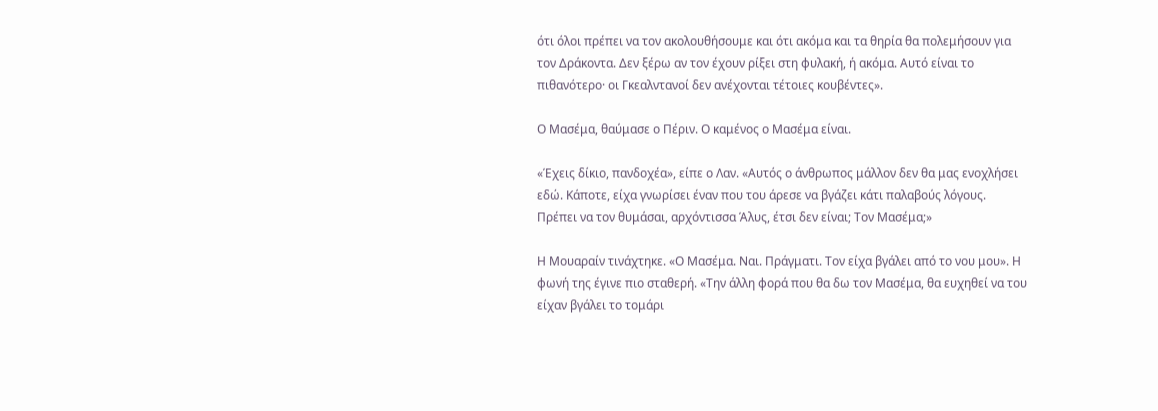ότι όλοι πρέπει να τον ακολουθήσουμε και ότι ακόμα και τα θηρία θα πολεμήσουν για τον Δράκοντα. Δεν ξέρω αν τον έχουν ρίξει στη φυλακή, ή ακόμα. Αυτό είναι το πιθανότερο· οι Γκεαλντανοί δεν ανέχονται τέτοιες κουβέντες».

Ο Μασέμα, θαύμασε ο Πέριν. Ο καμένος ο Μασέμα είναι.

«Έχεις δίκιο, πανδοχέα», είπε ο Λαν. «Αυτός ο άνθρωπος μάλλον δεν θα μας ενοχλήσει εδώ. Κάποτε, είχα γνωρίσει έναν που του άρεσε να βγάζει κάτι παλαβούς λόγους. Πρέπει να τον θυμάσαι, αρχόντισσα Άλυς, έτσι δεν είναι; Τον Μασέμα;»

Η Μουαραίν τινάχτηκε. «Ο Μασέμα. Ναι. Πράγματι. Τον είχα βγάλει από το νου μου». Η φωνή της έγινε πιο σταθερή. «Την άλλη φορά που θα δω τον Μασέμα, θα ευχηθεί να του είχαν βγάλει το τομάρι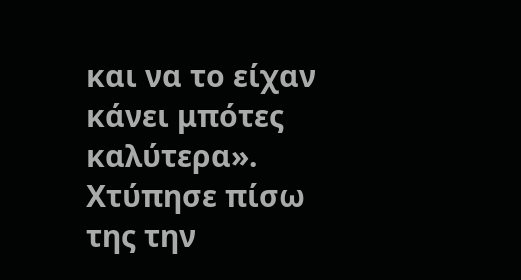και να το είχαν κάνει μπότες καλύτερα». Χτύπησε πίσω της την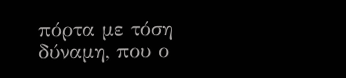πόρτα με τόση δύναμη, που ο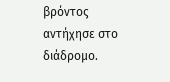βρόντος αντήχησε στο διάδρομο.